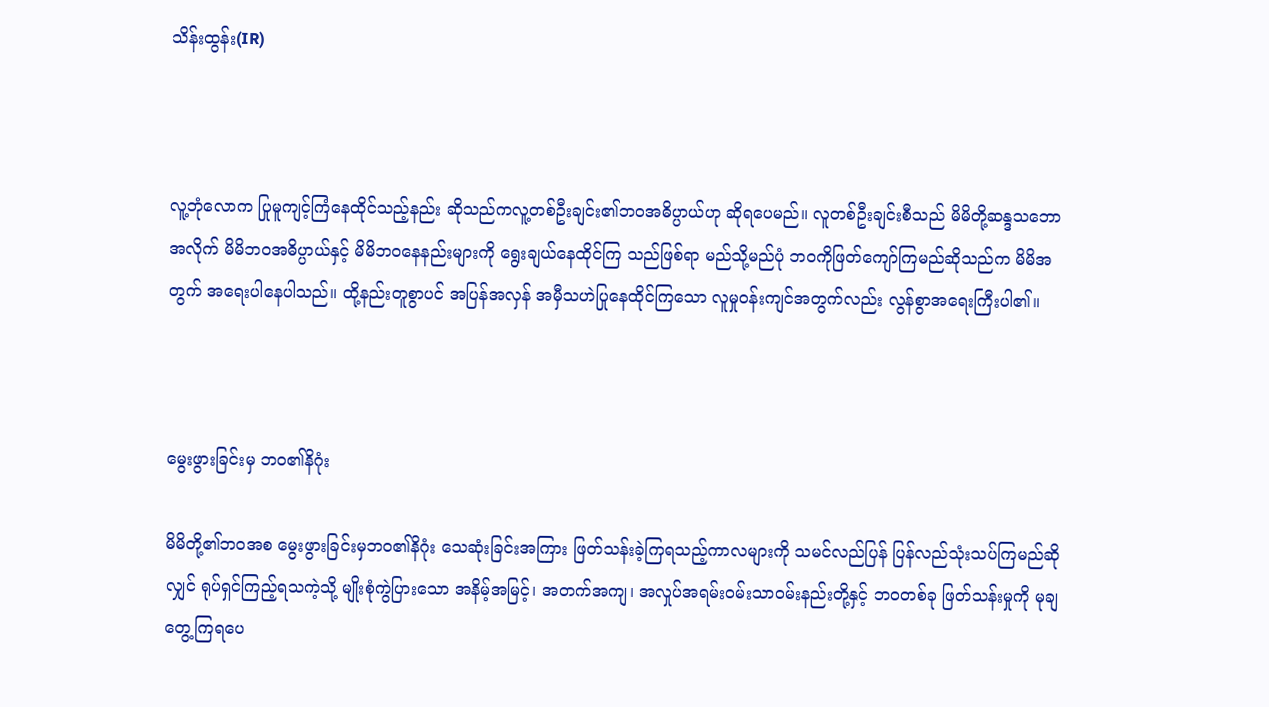သိန်းထွန်း(IR)



လူ့ဘုံလောက ပြုမူကျင့်ကြံနေထိုင်သည့်နည်း ဆိုသည်ကလူ့တစ်ဦးချင်း၏ဘဝအဓိပ္ပာယ်ဟု ဆိုရပေမည်။ လူတစ်ဦးချင်းစီသည် မိမိတို့ဆန္ဒသဘောအလိုက် မိမိဘဝအဓိပ္ပာယ်နှင့် မိမိဘဝနေနည်းများကို ရွေးချယ်နေထိုင်ကြ သည်ဖြစ်ရာ မည်သို့မည်ပုံ ဘဝကိုဖြတ်ကျော်ကြမည်ဆိုသည်က မိမိအတွက် အရေးပါနေပါသည်။ ထို့နည်းတူစွာပင် အပြန်အလှန် အမှီသဟဲပြုနေထိုင်ကြသော လူမှုဝန်းကျင်အတွက်လည်း လွန်စွာအရေးကြီးပါ၏။



မွေးဖွားခြင်းမှ ဘဝ၏နိဂုံး

မိမိတို့၏ဘဝအစ မွေးဖွားခြင်းမှဘဝ၏နိဂုံး သေဆုံးခြင်းအကြား ဖြတ်သန်းခဲ့ကြရသည့်ကာလများကို သမင်လည်ပြန် ပြန်လည်သုံးသပ်ကြမည်ဆိုလျှင် ရုပ်ရှင်ကြည့်ရသကဲ့သို့ မျိုးစုံကွဲပြားသော အနိမ့်အမြင့်၊ အတက်အကျ၊ အလှုပ်အရမ်းဝမ်းသာဝမ်းနည်းတို့နှင့် ဘဝတစ်ခု ဖြတ်သန်းမှုကို မုချတွေ့ကြရပေ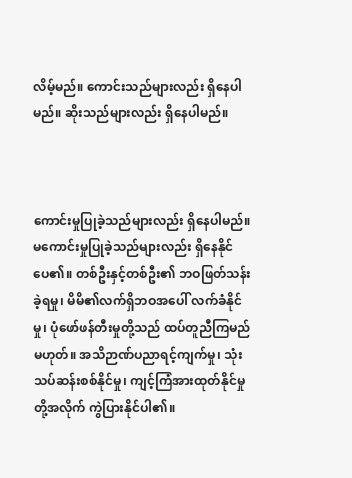လိမ့်မည်။ ကောင်းသည်များလည်း ရှိနေပါမည်။ ဆိုးသည်များလည်း ရှိနေပါမည်။



ကောင်းမှုပြုခဲ့သည်များလည်း ရှိနေပါမည်။ မကောင်းမှုပြုခဲ့သည်များလည်း ရှိနေနိုင်ပေ၏။ တစ်ဦးနှင့်တစ်ဦး၏ ဘဝဖြတ်သန်းခဲ့ရမှု၊ မိမိ၏လက်ရှိဘဝအပေါ် လက်ခံနိုင်မှု၊ ပုံဖော်ဖန်တီးမှုတို့သည် ထပ်တူညီကြမည်မဟုတ်။ အသိဉာဏ်ပညာရင့်ကျက်မှု၊ သုံးသပ်ဆန်းစစ်နိုင်မှု၊ ကျင့်ကြံအားထုတ်နိုင်မှုတို့အလိုက် ကွဲပြားနိုင်ပါ၏။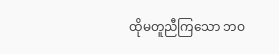ထိုမတူညီကြသော ဘဝ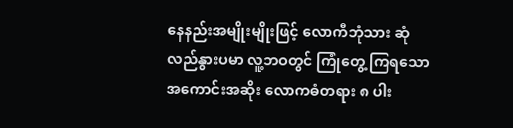နေနည်းအမျိုးမျိုးဖြင့် လောကီဘုံသား ဆုံလည်နွားပမာ လူ့ဘဝတွင် ကြုံတွေ့ ကြရသော အကောင်းအဆိုး လောကဓံတရား ၈ ပါး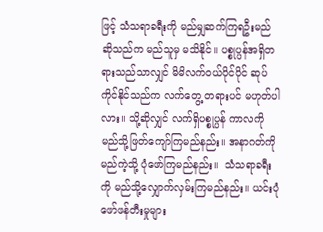ဖြင့် သံသရာခရီးကို မည်မျှဆက်ကြရဦးမည် ဆိုသည်က မည်သူမှ မသိနိုင်။ ပစ္စုပ္ပန်အရှိတရားသည်သာလျှင် မိမိလက်ဝယ်ပိုင်ပိုင် ဆုပ်ကိုင်နိုင်သည်က လက်တွေ့ တရားပင် မဟုတ်ပါလား။ သို့ဆိုလျှင် လက်ရှိပစ္စုပ္ပန် ကာလကို မည်သို့ဖြတ်ကျော်ကြမည်နည်း။ အနာဂတ်ကို မည်ကဲ့သို့ ပုံဖော်ကြမည်နည်း။  သံသရာခရီးကို မည်သို့လျှောက်လှမ်းကြမည်နည်း။ ယင်းပုံဖော်ဖန်တီးမှုများ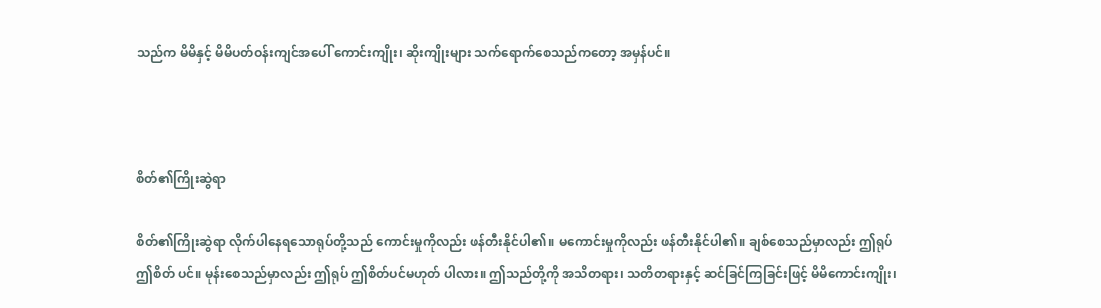သည်က မိမိနှင့် မိမိပတ်ဝန်းကျင်အပေါ် ကောင်းကျိုး၊ ဆိုးကျိုးများ သက်ရောက်စေသည်ကတော့ အမှန်ပင်။



စိတ်၏ကြိုးဆွဲရာ

စိတ်၏ကြိုးဆွဲရာ လိုက်ပါနေရသောရုပ်တို့သည် ကောင်းမှုကိုလည်း ဖန်တီးနိုင်ပါ၏။ မကောင်းမှုကိုလည်း ဖန်တီးနိုင်ပါ၏။ ချစ်စေသည်မှာလည်း ဤရုပ် ဤစိတ် ပင်။ မုန်းစေသည်မှာလည်း ဤရုပ် ဤစိတ်ပင်မဟုတ် ပါလား။ ဤသည်တို့ကို အသိတရား၊ သတိတရားနှင့် ဆင်ခြင်ကြခြင်းဖြင့် မိမိကောင်းကျိုး၊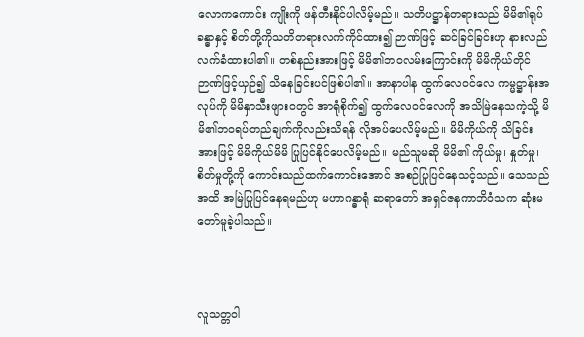လောကကောင်း ကျိုးကို ဖန်တီးနိုင်ပါလိမ့်မည်။ သတိပဋ္ဌာန်တရားသည် မိမိ၏ရုပ်ခန္ဓာနှင့် စိတ်တို့ကိုသတိတရားလက်ကိုင်ထား၍ ဉာဏ်ဖြင့် ဆင်ခြင်ခြင်းဟု နားလည်လက်ခံထားပါ၏။ တစ်နည်းအားဖြင့် မိမိ၏ဘဝလမ်းကြောင်းကို မိမိကိုယ်တိုင် ဉာဏ်ဖြင့်ယှဉ်၍ သိနေခြင်းပင်ဖြစ်ပါ၏။ အာနာပါန ထွက်လေဝင်လေ ကမ္မဋ္ဌာန်းအလုပ်ကို မိမိနှာသီးဖျားဝတွင် အာရုံစိုက်၍ ထွက်လေ၀င်လေကို အသိမြဲနေသကဲ့သို့ မိမိ၏ဘဝရပ်တည်ချက်ကိုလည်းသိရန် လိုအပ်ပေလိမ့်မည်။ မိမိကိုယ်ကို သိခြင်းအားဖြင့် မိမိကိုယ်မိမိ ပြုပြင်နိုင်ပေလိမ့်မည်။ မည်သူမဆို မိမိ၏ ကိုယ်မှု၊ နှုတ်မှု၊ စိတ်မှုတို့ကို ကောင်းသည်ထက်ကောင်းအောင် အစဉ်ပြုပြင်နေသင့်သည်။ သေသည်အထိ အမြဲပြုပြင်နေရမည်ဟု မဟာဂန္ဓာရုံ ဆရာတော် အရှင်ဇနကာဘိဝံသက ဆုံးမတော်မူခဲ့ပါသည်။



လူသတ္တဝါ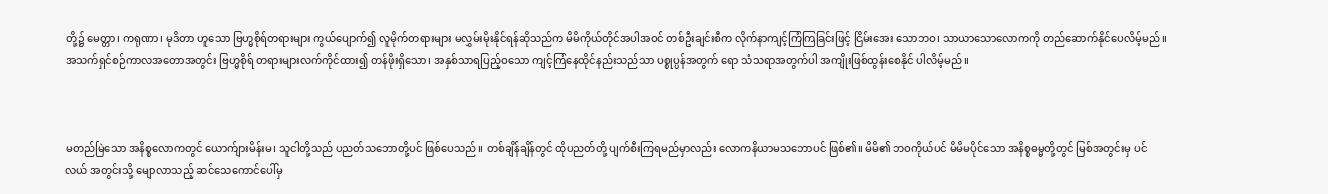တို့၌ မေတ္တာ၊ ကရုဏာ၊ မုဒိတာ ဟူသော ဗြဟ္မစိုရ်တရားများ ကွယ်ပျောက်၍ လူမိုက်တရားများ မလွှမ်းမိုးနိုင်ရန်ဆိုသည်က မိမိကိုယ်တိုင်အပါအဝင် တစ်ဦးချင်းစီက လိုက်နာကျင့်ကြံကြခြင်းဖြင့် ငြိမ်းအေး သောဘဝ၊ သာယာသောလောကကို တည်ဆောက်နိုင်ပေလိမ့်မည်။ အသက်ရှင်စဉ်ကာလအတောအတွင်း ဗြဟ္မစိုရ် တရားများလက်ကိုင်ထား၍ တန်ဖိုးရှိသော၊ အနှစ်သာရပြည့်ဝသော ကျင့်ကြံနေထိုင်နည်းသည်သာ ပစ္စုပ္ပန်အတွက် ရော သံသရာအတွက်ပါ အကျိုးဖြစ်ထွန်းစေနိုင် ပါလိမ့်မည်။



မတည်မြဲသော အနိစ္စလောကတွင် ယောက်ျားမိန်းမ၊ သူငါတို့သည် ပညတ်သဘောတို့ပင် ဖြစ်ပေသည်။ တစ်ချိန်ချိန်တွင် ထိုပညတ်တို့ ပျက်စီးကြရမည်မှာလည်း လောကနိယာမသဘောပင် ဖြစ်၏။ မိမိ၏ ဘဝကိုယ်ပင် မိမိမပိုင်သော အနိစ္စဓမ္မတို့တွင် မြစ်အတွင်းမှ ပင်လယ် အတွင်းသို့ မျောလာသည့် ဆင်သေကောင်ပေါ်မှ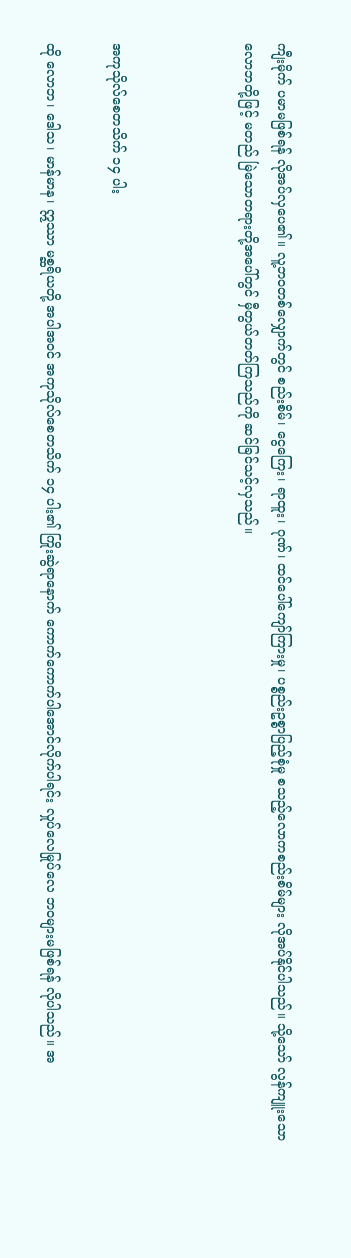ကျီးမိုက် ပမာမဖြစ်ရန် လိုအပ်လှပေ၏။ လူ့ဘဝတစ်လျှောက်တွင် စည်းစိမ်၊ ငွေကြေး၊ ရာထူး၊ ဂုဏ်၊ ထင်ပေါ်ကျော်ကြားမှု၊ ပစ္စည်းဥစ္စာပြည့်စုံမှု စသည့်လောကစည်းစိမ်များ လိုအပ်နိုင်ပါသည်။ သို့သော် လွန်ကျူးသော လောဘတို့ဖြင့် မတည် မြဲသောတရားတို့အပေါ်တွင် မှီတွယ်တတ်ကြသည်ကို ဆင်ခြင်သင့်လှသည်။



အကုသိုလ်စေတသိက် ၁၄ ပါး

ထို လောဘ၊ ဒေါသ၊ မာန်မာန၊ ဣဿာ မစ္ဆရိယတို့ အပါအဝင် အကုသိုလ်စေတသိက် ၁၄ ပါး၏ ကြိုးဆွဲရာနောက် ကောက်ကောက်ပါအောင်လိုက်ပါရင်း လှုပ်လေမြုပ်လေ ဘဝများမဖြစ်ရန် လိုပါသည်။ အ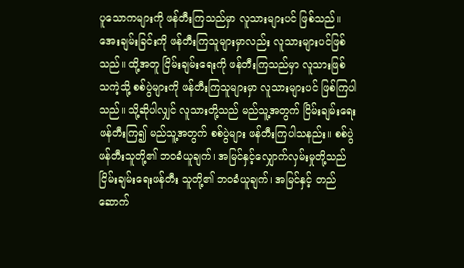ပူသောကများကို ဖန်တီးကြသည်မှာ လူသားများပင် ဖြစ်သည်။ အေးချမ်းခြင်းကို ဖန်တီးကြသူများမှာလည်း လူသားများပင်ဖြစ်သည်။ ထို့အတူ ငြိမ်းချမ်းရေးကို ဖန်တီးကြသည်မှာ လူသားဖြစ် သကဲ့သို့ စစ်ပွဲများကို ဖန်တီးကြသူများမှာ လူသားများပင် ဖြစ်ကြပါသည်။ သို့ဆိုပါလျှင် လူသားတို့သည် မည်သူ့အတွက် ငြိမ်းချမ်းရေးဖန်တီးကြ၍ မည်သူ့အတွက် စစ်ပွဲများ ဖန်တီးကြပါသနည်း။ စစ်ပွဲဖန်တီးသူတို့၏ ဘဝခံယူချက်၊ အမြင်နှင့်လျှောက်လှမ်းမှုတို့သည်ငြိမ်းချမ်းရေးဖန်တီး သူတို့၏ ဘဝခံယူချက်၊ အမြင်နှင့် တည်ဆောက်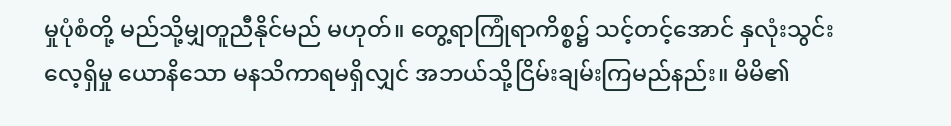မှုပုံစံတို့ မည်သို့မျှတူညီနိုင်မည် မဟုတ်။ တွေ့ရာကြုံရာကိစ္စ၌ သင့်တင့်အောင် နှလုံးသွင်းလေ့ရှိမှု ယောနိသော မနသိကာရမရှိလျှင် အဘယ်သို့ငြိမ်းချမ်းကြမည်နည်း။ မိမိ၏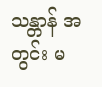သန္တာန် အတွင်း မ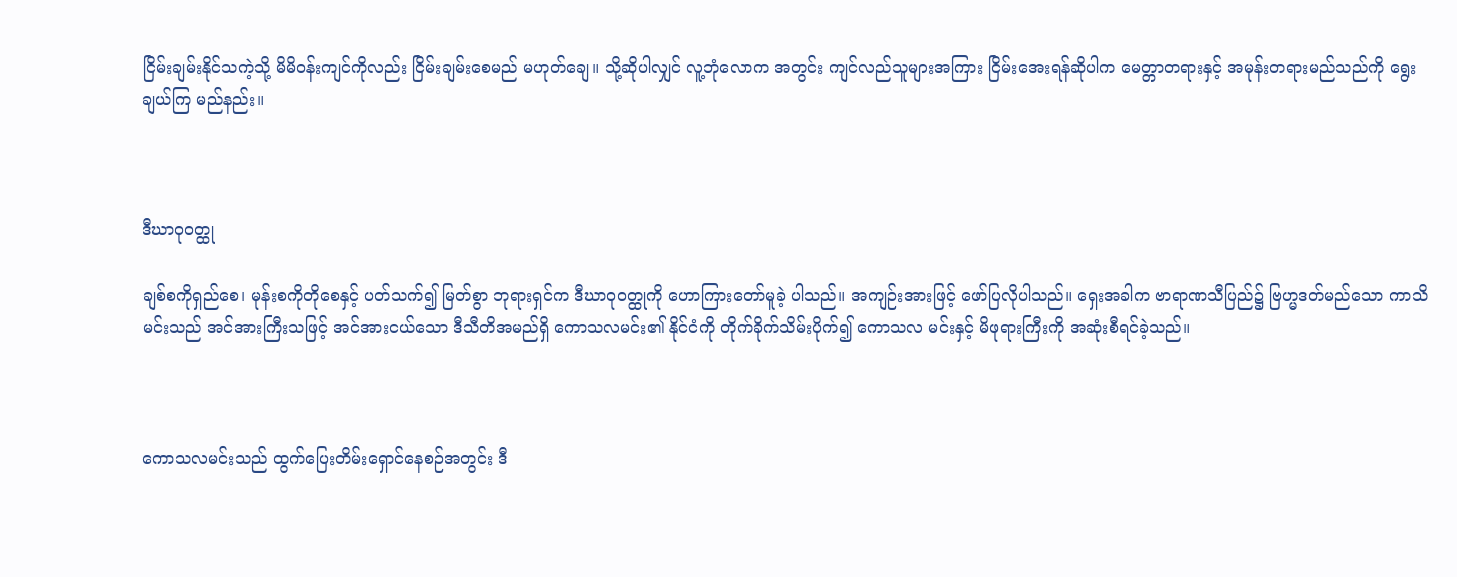ငြိမ်းချမ်းနိုင်သကဲ့သို့ မိမိဝန်းကျင်ကိုလည်း ငြိမ်းချမ်းစေမည် မဟုတ်ချေ။ သို့ဆိုပါလျှင် လူ့ဘုံလောက အတွင်း ကျင်လည်သူများအကြား ငြိမ်းအေးရန်ဆိုပါက မေတ္တာတရားနှင့် အမုန်းတရားမည်သည်ကို ရွေးချယ်ကြ မည်နည်း။



ဒီဃာဝုဝတ္ထု

ချစ်စကိုရှည်စေ၊ မုန်းစကိုတိုစေနှင့် ပတ်သက်၍ မြတ်စွာ ဘုရားရှင်က ဒီဃာဝုဝတ္ထုကို ဟောကြားတော်မူခဲ့ ပါသည်။ အကျဉ်းအားဖြင့် ဖော်ပြလိုပါသည်။ ရှေးအခါက ဗာရာဏသီပြည်၌ ဗြဟ္မဒတ်မည်သော ကာသိမင်းသည် အင်အားကြီးသဖြင့် အင်အားငယ်သော ဒီသီတိအမည်ရှိ ကောသလမင်း၏ နိုင်ငံကို တိုက်ခိုက်သိမ်းပိုက်၍ ကောသလ မင်းနှင့် မိဖုရားကြီးကို အဆုံးစီရင်ခဲ့သည်။



ကောသလမင်းသည် ထွက်ပြေးတိမ်းရှောင်နေစဉ်အတွင်း ဒီ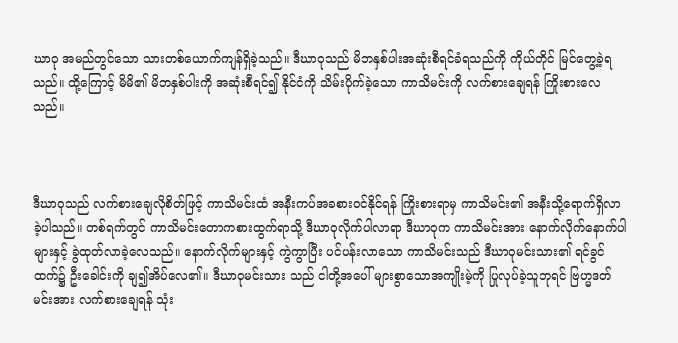ဃာဝု အမည်တွင်သော သားတစ်ယောက်ကျန်ရှိခဲ့သည်။ ဒီဃာဝုသည် မိဘနှစ်ပါးအဆုံးစီရင်ခံရသည်ကို ကိုယ်တိုင် မြင်တွေ့ခဲ့ရသည်။ ထို့ကြောင့် မိမိ၏ မိဘနှစ်ပါးကို အဆုံးစီရင်၍ နိုင်ငံကို သိမ်းပိုက်ခဲ့သော ကာသိမင်းကို လက်စားချေရန် ကြိုးစားလေသည်။



ဒီဃာဝုသည် လက်စားချေလိုစိတ်ဖြင့် ကာသိမင်းထံ အနီးကပ်အခစားဝင်နိုင်ရန် ကြိုးစားရာမှ ကာသိမင်း၏ အနီးသို့ရောက်ရှိလာခဲ့ပါသည်။ တစ်ရက်တွင် ကာသိမင်းတောကစားထွက်ရာသို့ ဒီဃာဝုလိုက်ပါလာရာ ဒီဃာဝုက ကာသိမင်းအား နောက်လိုက်နောက်ပါများနှင့် ခွဲထုတ်လာခဲ့လေသည်။ နောက်လိုက်များနှင့် ကွဲကွာပြီး ပင်ပန်းလာသော ကာသိမင်းသည် ဒီဃာဝုမင်းသား၏ ရင်ခွင်ထက်၌ ဦးခေါင်းကို ချ၍အိပ်လေ၏။ ဒီဃာဝုမင်းသား သည် ငါတို့အပေါ် များစွာသောအကျိုးမဲ့ကို ပြုလုပ်ခဲ့သူဘုရင် ဗြဟ္မဒတ်မင်းအား လက်စားချေရန် သုံး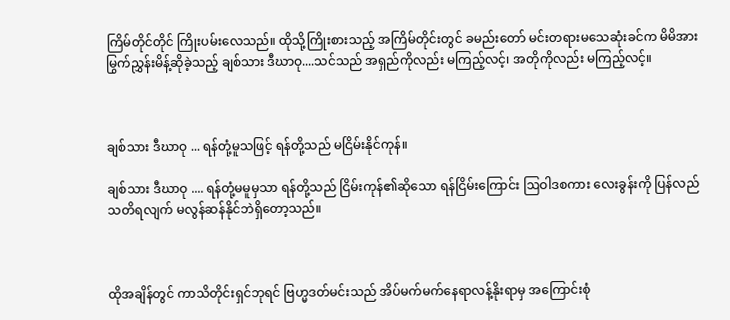ကြိမ်တိုင်တိုင် ကြိုးပမ်းလေသည်။ ထိုသို့ကြိုးစားသည့် အကြိမ်တိုင်းတွင် ခမည်းတော် မင်းတရားမသေဆုံးခင်က မိမိအား မြွက်ညွှန်းမိန့်ဆိုခဲ့သည့် ချစ်သား ဒီဃာဝု....သင်သည် အရှည်ကိုလည်း မကြည့်လင့်၊ အတိုကိုလည်း မကြည့်လင့်။



ချစ်သား ဒီဃာဝု ... ရန်တုံ့မူသဖြင့် ရန်တို့သည် မငြိမ်းနိုင်ကုန်။

ချစ်သား ဒီဃာဝု .... ရန်တုံ့မမူမှသာ ရန်တို့သည် ငြိမ်းကုန်၏ဆိုသော ရန်ငြိမ်းကြောင်း ဩဝါဒစကား လေးခွန်းကို ပြန်လည် သတိရလျက် မလွန်ဆန်နိုင်ဘဲရှိတော့သည်။



ထိုအချိန်တွင် ကာသိတိုင်းရှင်ဘုရင် ဗြဟ္မဒတ်မင်းသည် အိပ်မက်မက်နေရာလန့်နိုးရာမှ အကြောင်းစုံ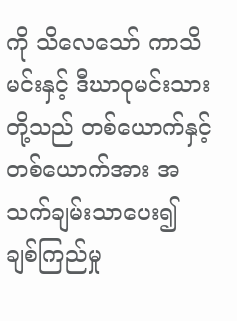ကို သိလေသော် ကာသိမင်းနှင့် ဒီဃာဝုမင်းသားတို့သည် တစ်ယောက်နှင့်တစ်ယောက်အား အသက်ချမ်းသာပေး၍ ချစ်ကြည်မှု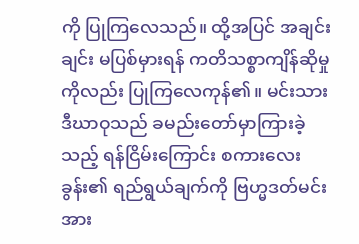ကို ပြုကြလေသည်။ ထို့အပြင် အချင်းချင်း မပြစ်မှားရန် ကတိသစ္စာကျိန်ဆိုမှုကိုလည်း ပြုကြလေကုန်၏။ မင်းသား ဒီဃာဝုသည် ခမည်းတော်မှာကြားခဲ့သည့် ရန်ငြိမ်းကြောင်း စကားလေးခွန်း၏ ရည်ရွယ်ချက်ကို ဗြဟ္မဒတ်မင်းအား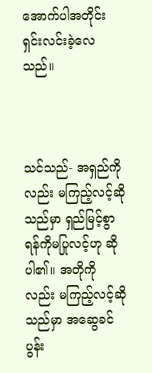အောက်ပါအတိုင်း ရှင်းလင်းခဲ့လေသည်။



သင်သည်- အရှည်ကိုလည်း မကြည့်လင့်ဆိုသည်မှာ ရှည်မြင့်စွာ ရန်ကိုမပြုလင့်ဟု ဆိုပါ၏။ အတိုကိုလည်း မကြည့်လင့်ဆိုသည်မှာ အဆွေခင်ပွန်း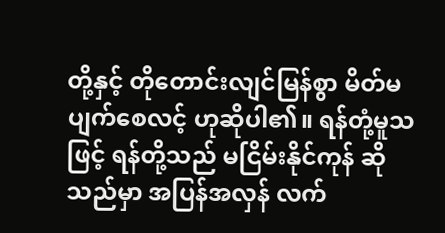တို့နှင့် တိုတောင်းလျင်မြန်စွာ မိတ်မပျက်စေလင့် ဟုဆိုပါ၏။ ရန်တုံ့မူသဖြင့် ရန်တို့သည် မငြိမ်းနိုင်ကုန် ဆိုသည်မှာ အပြန်အလှန် လက်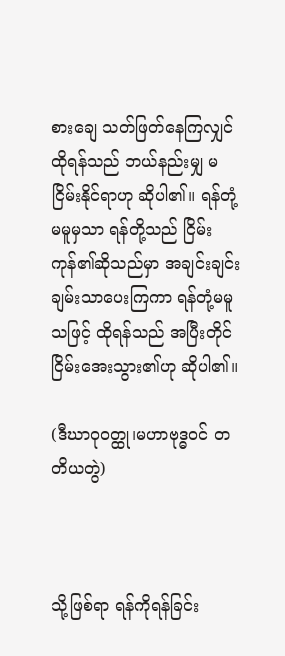စားချေ သတ်ဖြတ်နေကြလျှင် ထိုရန်သည် ဘယ်နည်းမျှ မငြိမ်းနိုင်ရာဟု ဆိုပါ၏။ ရန်တုံ့မမူမှသာ ရန်တို့သည် ငြိမ်းကုန်၏ဆိုသည်မှာ အချင်းချင်း ချမ်းသာပေးကြကာ ရန်တုံ့မမူသဖြင့် ထိုရန်သည် အပြီးတိုင် ငြိမ်းအေးသွား၏ဟု ဆိုပါ၏။

(ဒီဃာဝုဝတ္ထု၊မဟာဗုဒ္ဓဝင် တတိယတွဲ)



သို့ဖြစ်ရာ ရန်ကိုရန်ခြင်း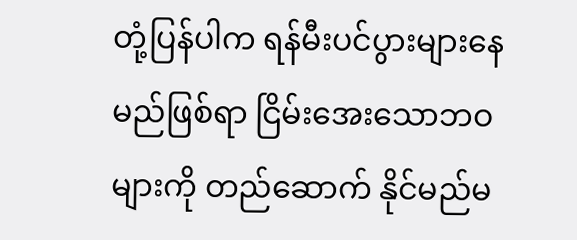တုံ့ပြန်ပါက ရန်မီးပင်ပွားများနေမည်ဖြစ်ရာ ငြိမ်းအေးသောဘဝများကို တည်ဆောက် နိုင်မည်မ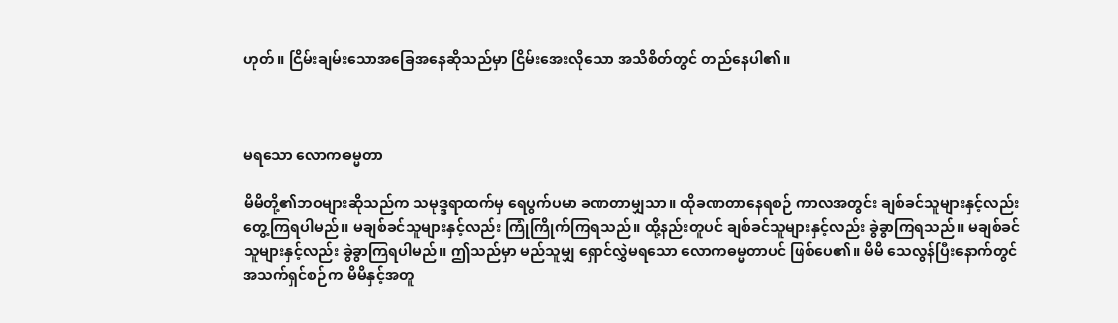ဟုတ်။ ငြိမ်းချမ်းသောအခြေအနေဆိုသည်မှာ ငြိမ်းအေးလိုသော အသိစိတ်တွင် တည်နေပါ၏။



မရသော လောကဓမ္မတာ

မိမိတို့၏ဘဝများဆိုသည်က သမုဒ္ဒရာထက်မှ ရေပွက်ပမာ ခဏတာမျှသာ။ ထိုခဏတာနေရစဉ် ကာလအတွင်း ချစ်ခင်သူများနှင့်လည်း တွေ့ကြရပါမည်။ မချစ်ခင်သူများနှင့်လည်း ကြုံကြိုက်ကြရသည်။ ထို့နည်းတူပင် ချစ်ခင်သူများနှင့်လည်း ခွဲခွာကြရသည်။ မချစ်ခင် သူများနှင့်လည်း ခွဲခွာကြရပါမည်။ ဤသည်မှာ မည်သူမျှ ရှောင်လွှဲမရသော လောကဓမ္မတာပင် ဖြစ်ပေ၏။ မိမိ သေလွန်ပြီးနောက်တွင် အသက်ရှင်စဉ်က မိမိနှင့်အတူ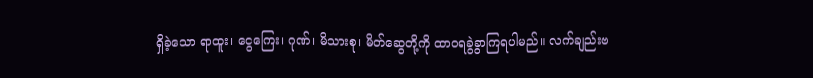ရှိခဲ့သော ရာထူး၊ ငွေကြေး၊ ဂုဏ်၊ မိသားစု၊ မိတ်ဆွေတို့ကို ထာဝရခွဲခွာကြရပါမည်။ လက်ချည်းဗ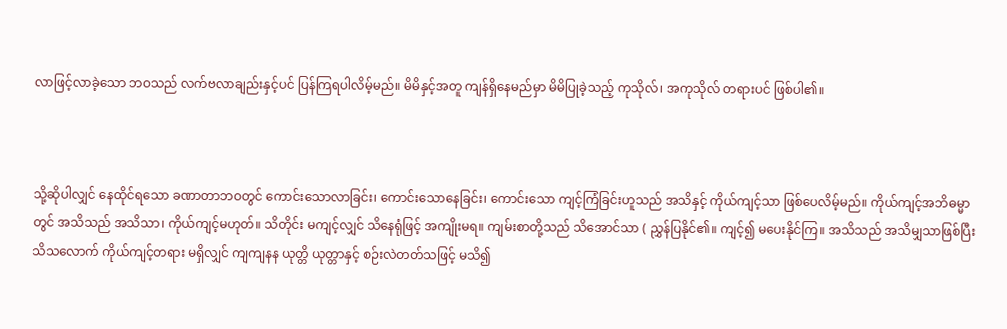လာဖြင့်လာခဲ့သော ဘဝသည် လက်ဗလာချည်းနှင့်ပင် ပြန်ကြရပါလိမ့်မည်။ မိမိနှင့်အတူ ကျန်ရှိနေမည်မှာ မိမိပြုခဲ့သည့် ကုသိုလ်၊ အကုသိုလ် တရားပင် ဖြစ်ပါ၏။



သို့ဆိုပါလျှင် နေထိုင်ရသော ခဏာတာဘဝတွင် ကောင်းသောလာခြင်း၊ ကောင်းသောနေခြင်း၊ ကောင်းသော ကျင့်ကြံခြင်းဟူသည် အသိနှင့် ကိုယ်ကျင့်သာ ဖြစ်ပေလိမ့်မည်။ ကိုယ်ကျင့်အဘိဓမ္မာတွင် အသိသည် အသိသာ၊ ကိုယ်ကျင့်မဟုတ်။ သိတိုင်း မကျင့်လျှင် သိနေရုံဖြင့် အကျိုးမရ။ ကျမ်းစာတို့သည် သိအောင်သာ ( ညွှန်ပြနိုင်၏။ ကျင့်၍ မပေးနိုင်ကြ။ အသိသည် အသိမျှသာဖြစ်ပြီး သိသလောက် ကိုယ်ကျင့်တရား မရှိလျှင် ကျကျနန ယုတ္တိ ယုတ္တာနှင့် စဉ်းလဲတတ်သဖြင့် မသိ၍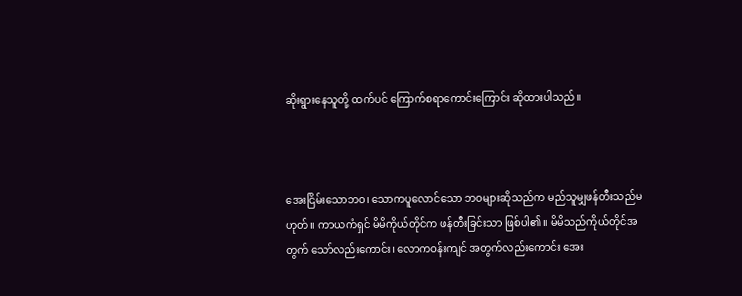ဆိုးရွားနေသူတို့ ထက်ပင် ကြောက်စရာကောင်းကြောင်း ဆိုထားပါသည်။



အေးငြိမ်းသောဘဝ၊ သောကပူလောင်သော ဘဝများဆိုသည်က မည်သူမျှဖန်တီးသည်မဟုတ်။ ကာယကံရှင် မိမိကိုယ်တိုင်က ဖန်တီးခြင်းသာ ဖြစ်ပါ၏။ မိမိသည်ကိုယ်တိုင်အတွက် သော်လည်းကောင်း၊ လောကဝန်းကျင် အတွက်လည်းကောင်း အေး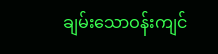ချမ်းသောဝန်းကျင်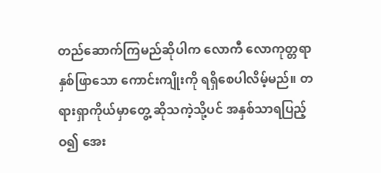တည်ဆောက်ကြမည်ဆိုပါက လောကီ လောကုတ္တရာ နှစ်ဖြာသော ကောင်းကျိုးကို ရရှိစေပါလိမ့်မည်။ တရားရှာကိုယ်မှာတွေ့ ဆိုသကဲ့သို့ပင် အနှစ်သာရပြည့်ဝ၍ အေး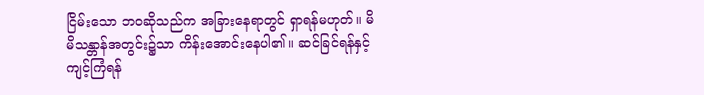ငြိမ်းသော ဘဝဆိုသည်က အခြားနေရာတွင် ရှာရန်မဟုတ်။ မိမိသန္တာန်အတွင်း၌သာ ကိန်းအောင်းနေပါ၏။ ဆင်ခြင်ရန်နှင့် ကျင့်ကြံရန်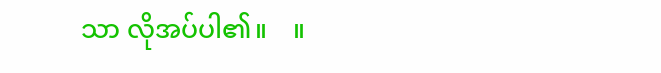သာ လိုအပ်ပါ၏။    ။